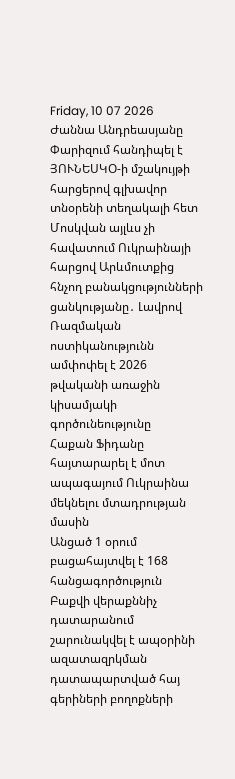Friday, 10 07 2026
Ժաննա Անդրեասյանը Փարիզում հանդիպել է ՅՈՒՆԵՍԿՕ-ի մշակույթի հարցերով գլխավոր տնօրենի տեղակալի հետ
Մոսկվան այլևս չի հավատում Ուկրաինայի հարցով Արևմուտքից հնչող բանակցությունների ցանկությանը․ Լավրով
Ռազմական ոստիկանությունն ամփոփել է 2026 թվականի առաջին կիսամյակի գործունեությունը
Հաքան Ֆիդանը հայտարարել է մոտ ապագայում Ուկրաինա մեկնելու մտադրության մասին
Անցած 1 օրում բացահայտվել է 168 հանցագործություն
Բաքվի վերաքննիչ դատարանում շարունակվել է ապօրինի ազատազրկման դատապարտված հայ գերիների բողոքների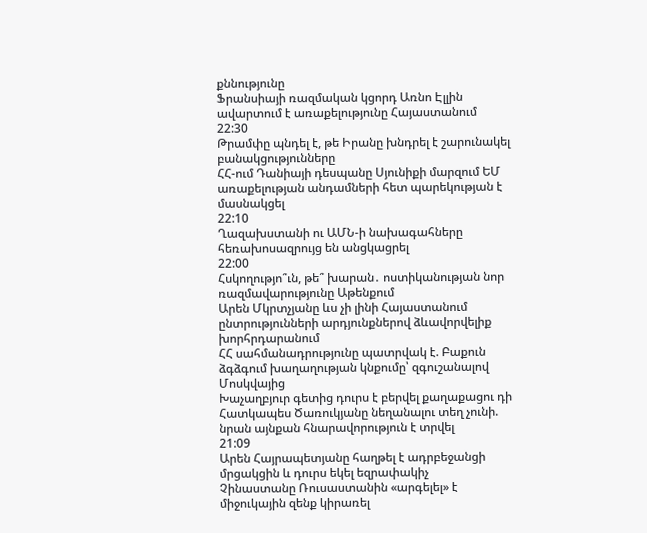քննությունը
Ֆրանսիայի ռազմական կցորդ Առնո Էլլին ավարտում է առաքելությունը Հայաստանում
22:30
Թրամփը պնդել է, թե Իրանը խնդրել է շարունակել բանակցությունները
ՀՀ-ում Դանիայի դեսպանը Սյունիքի մարզում ԵՄ առաքելության անդամների հետ պարեկության է մասնակցել
22:10
Ղազախստանի ու ԱՄՆ-ի նախագահները հեռախոսազրույց են անցկացրել
22:00
Հսկողությո՞ւն, թե՞ խարան․ ոստիկանության նոր ռազմավարությունը Աթենքում
Արեն Մկրտչյանը ևս չի լինի Հայաստանում ընտրությունների արդյունքներով ձևավորվելիք խորհրդարանում
ՀՀ սահմանադրությունը պատրվակ է. Բաքուն ձգձգում խաղաղության կնքումը՝ զգուշանալով Մոսկվայից
Խաչաղբյուր գետից դուրս է բերվել քաղաքացու դի
Հատկապես Ծառուկյանը նեղանալու տեղ չունի. նրան այնքան հնարավորություն է տրվել
21:09
Արեն Հայրապետյանը հաղթել է ադրբեջանցի մրցակցին և դուրս եկել եզրափակիչ
Չինաստանը Ռուսաստանին «արգելել» է միջուկային զենք կիրառել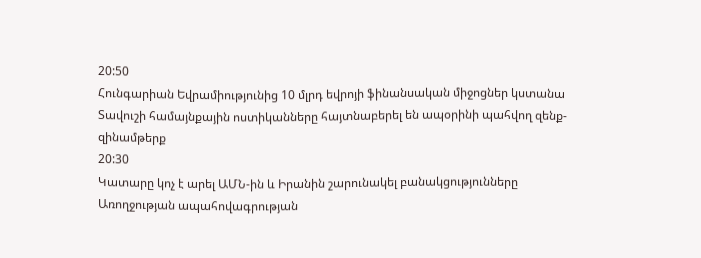20:50
Հունգարիան Եվրամիությունից 10 մլրդ եվրոյի ֆինանսական միջոցներ կստանա
Տավուշի համայնքային ոստիկանները հայտնաբերել են ապօրինի պահվող զենք-զինամթերք
20:30
Կատարը կոչ է արել ԱՄՆ-ին և Իրանին շարունակել բանակցությունները
Առողջության ապահովագրության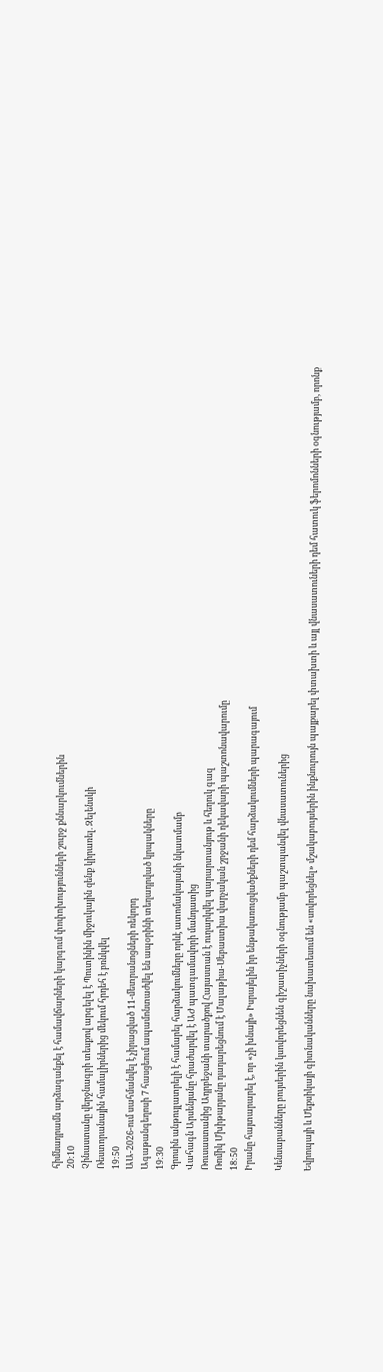հիմնադրամն արձագանքել է համավճարների կարգում փոփոխությունների շուրջ քննարկումներին
20:10
Չինաստանը վերջնագրի տեսքով արգելել է Պուտինին միջուկային զենք կիրառել. Զելենսկի
Ռեստորանային համալիրներից մեկում հրդեհ է բռնկվել
19:50
ԱԱ-2026-ում սահմանվել է չիրացված 11-մետրանոցների ռեկորդ
Ագաթանգեղոսի 7 հասցեում ապամոնտաժվել են ապօրինի տեղադրված կրպակները
19:30
Գրոսին անթույլատրելի է համարել հարձակումները որևէ ատոմակայանի նկատմամբ
Վահագն Արսենյանը հրաժարվել է ԱԺ պատգամավորի մանդատից
Ռուսաստանից Ադրբեջանի տարածքով Հայաստան է ուղարկվել պարարտանյութ և հեղուկ գազ
Ռոմիկ Մխիթարյանը դադարեցնում է Մալաթիա-Սեբաստիա վարչական շրջանի ղեկավարի պաշտոնավարումը
18:50
Իրանը հայտարարել է, որ «չի խնայի» Իսրայելին իր ենթակառուցվածքների դեմ հարձակումների պարագայում

Կենսաբանները բույսերին կսովորեցնեն գիշատիչների օգնությամբ պաշտպանվել վնասատուներից

Եվրոպայի և Մեքսիկայի գիտնականները նախատեսում են «սովորեցնել» մշակաբույսերին ինքնուրույն պայքարել փտախտի և այլ վնասատուների դեմ հատուկ ֆերոմոնների օգնությամբ, որոնք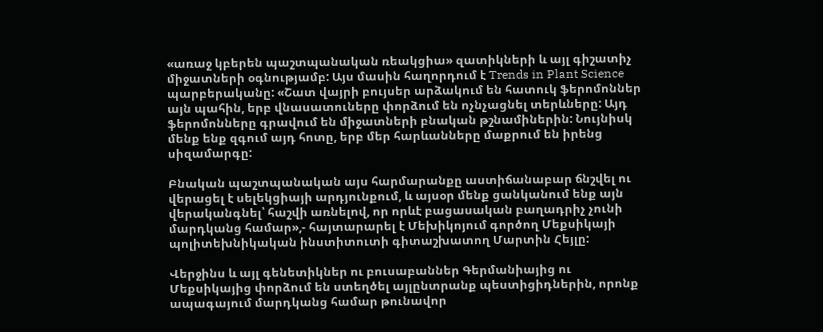«առաջ կբերեն պաշտպանական ռեակցիա» զատիկների և այլ գիշատիչ միջատների օգնությամբ: Այս մասին հաղորդում է Trends in Plant Science պարբերականը: «Շատ վայրի բույսեր արձակում են հատուկ ֆերոմոններ այն պահին, երբ վնասատուները փորձում են ոչնչացնել տերևները: Այդ ֆերոմոնները գրավում են միջատների բնական թշնամիներին: Նույնիսկ մենք ենք զգում այդ հոտը, երբ մեր հարևանները մաքրում են իրենց սիզամարգը:

Բնական պաշտպանական այս հարմարանքը աստիճանաբար ճնշվել ու վերացել է սելեկցիայի արդյունքում, և այսօր մենք ցանկանում ենք այն վերականգնել՝ հաշվի առնելով, որ որևէ բացասական բաղադրիչ չունի մարդկանց համար»,- հայտարարել է Մեխիկոյում գործող Մեքսիկայի պոլիտեխնիկական ինստիտուտի գիտաշխատող Մարտին Հեյլը:

Վերջինս և այլ գենետիկներ ու բուսաբաններ Գերմանիայից ու Մեքսիկայից փորձում են ստեղծել այլընտրանք պեստիցիդներին, որոնք ապագայում մարդկանց համար թունավոր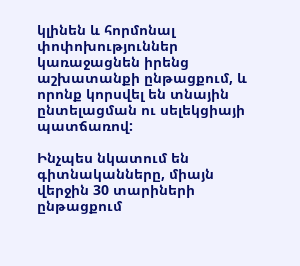կլինեն և հորմոնալ փոփոխություններ կառաջացնեն իրենց աշխատանքի ընթացքում, և որոնք կորսվել են տնային ընտելացման ու սելեկցիայի պատճառով:

Ինչպես նկատում են գիտնականները, միայն վերջին 30 տարիների ընթացքում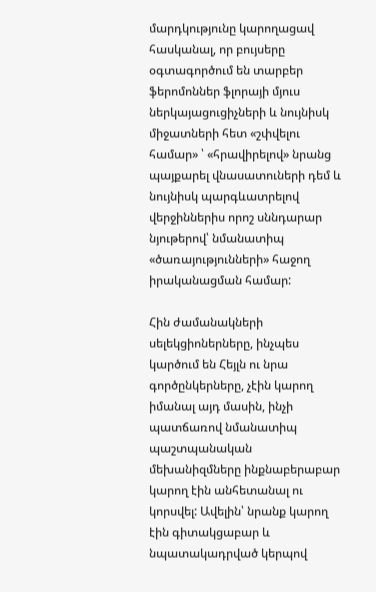մարդկությունը կարողացավ հասկանալ, որ բույսերը օգտագործում են տարբեր ֆերոմոններ ֆլորայի մյուս ներկայացուցիչների և նույնիսկ միջատների հետ «շփվելու համար» ՝ «հրավիրելով» նրանց պայքարել վնասատուների դեմ և նույնիսկ պարգևատրելով վերջիններիս որոշ սննդարար նյութերով՝ նմանատիպ «ծառայությունների» հաջող իրականացման համար:

Հին ժամանակների սելեկցիոներները, ինչպես կարծում են Հեյլն ու նրա գործընկերները, չէին կարող իմանալ այդ մասին, ինչի պատճառով նմանատիպ պաշտպանական մեխանիզմները ինքնաբերաբար կարող էին անհետանալ ու կորսվել: Ավելին՝ նրանք կարող էին գիտակցաբար և նպատակադրված կերպով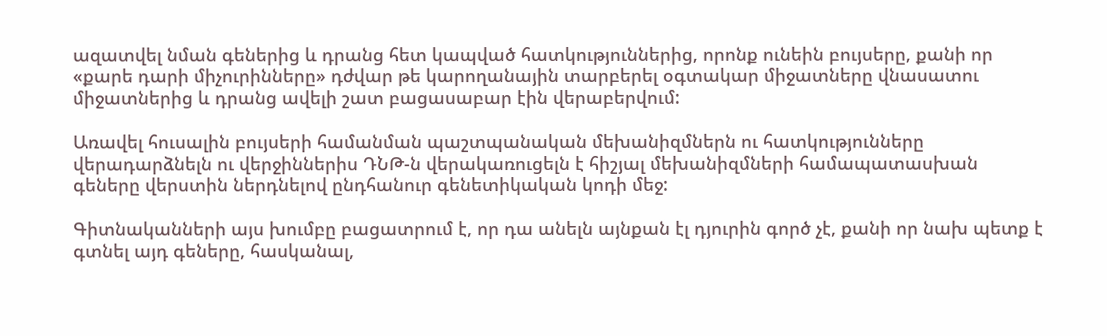ազատվել նման գեներից և դրանց հետ կապված հատկություններից, որոնք ունեին բույսերը, քանի որ «քարե դարի միչուրինները» դժվար թե կարողանային տարբերել օգտակար միջատները վնասատու միջատներից և դրանց ավելի շատ բացասաբար էին վերաբերվում:

Առավել հուսալին բույսերի համանման պաշտպանական մեխանիզմներն ու հատկությունները վերադարձնելն ու վերջիններիս ԴՆԹ-ն վերակառուցելն է հիշյալ մեխանիզմների համապատասխան գեները վերստին ներդնելով ընդհանուր գենետիկական կոդի մեջ:

Գիտնականների այս խումբը բացատրում է, որ դա անելն այնքան էլ դյուրին գործ չէ, քանի որ նախ պետք է գտնել այդ գեները, հասկանալ,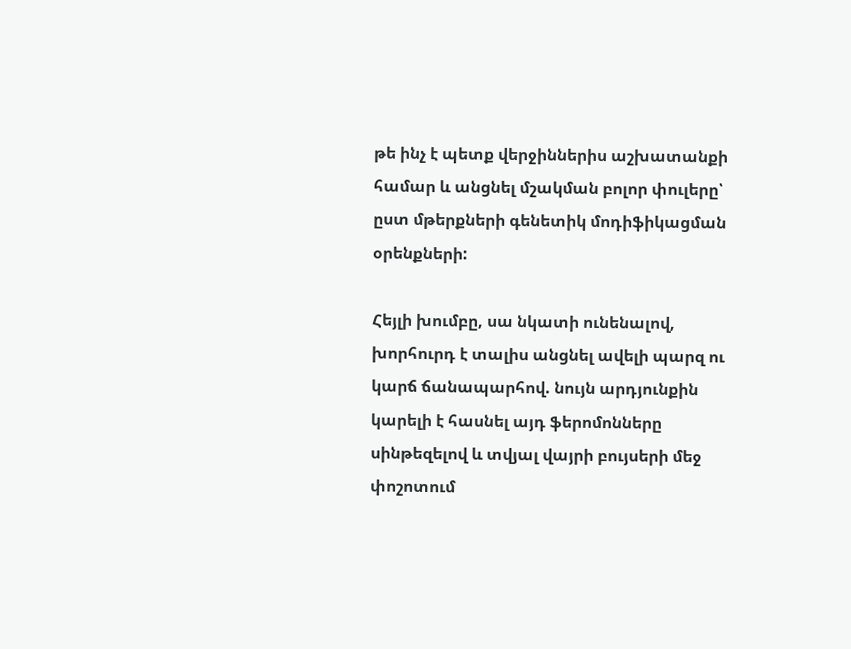թե ինչ է պետք վերջիններիս աշխատանքի համար և անցնել մշակման բոլոր փուլերը՝ ըստ մթերքների գենետիկ մոդիֆիկացման օրենքների:

Հեյլի խումբը, սա նկատի ունենալով, խորհուրդ է տալիս անցնել ավելի պարզ ու կարճ ճանապարհով. նույն արդյունքին կարելի է հասնել այդ ֆերոմոնները սինթեզելով և տվյալ վայրի բույսերի մեջ փոշոտում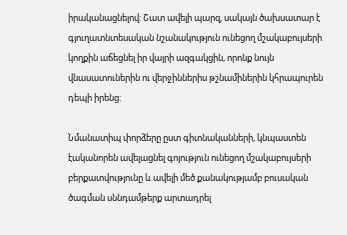իրականացնելով: Շատ ավելի պարզ, սակայն ծախսատար է գյուղատնտեսական նշանակություն ունեցող մշակաբույսերի կողքին աճեցնել իր վայրի ազգակցին, որոնք նույն վնասատուներին ու վերջիններիս թշնամիներին կհրապուրեն դեպի իրենց:

Նմանատիպ փորձերը ըստ գիտնականների, կնպաստեն էականորեն ավելացնել գոյություն ունեցող մշակաբույսերի բերքատվությունը և ավելի մեծ քանակությամբ բուսական ծագման սննդամթերք արտադրել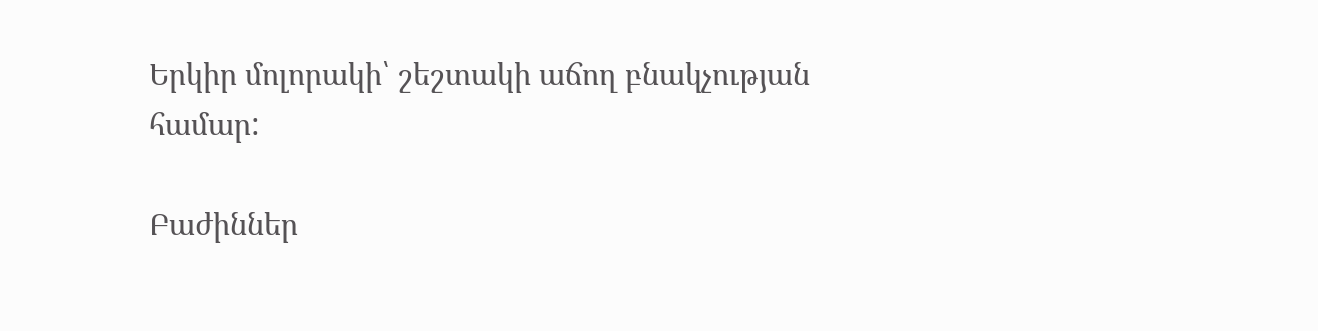Երկիր մոլորակի՝ շեշտակի աճող բնակչության համար:

Բաժիններ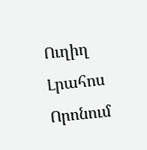Ուղիղ
Լրահոս
Որոնում